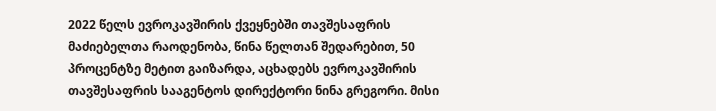2022 წელს ევროკავშირის ქვეყნებში თავშესაფრის მაძიებელთა რაოდენობა, წინა წელთან შედარებით, 50 პროცენტზე მეტით გაიზარდა, აცხადებს ევროკავშირის თავშესაფრის სააგენტოს დირექტორი ნინა გრეგორი. მისი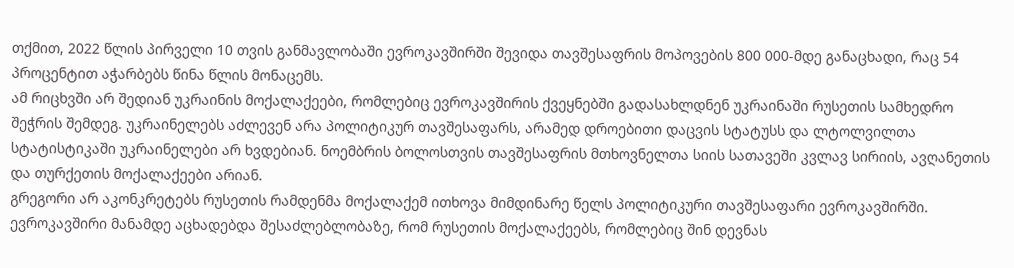თქმით, 2022 წლის პირველი 10 თვის განმავლობაში ევროკავშირში შევიდა თავშესაფრის მოპოვების 800 000-მდე განაცხადი, რაც 54 პროცენტით აჭარბებს წინა წლის მონაცემს.
ამ რიცხვში არ შედიან უკრაინის მოქალაქეები, რომლებიც ევროკავშირის ქვეყნებში გადასახლდნენ უკრაინაში რუსეთის სამხედრო შეჭრის შემდეგ. უკრაინელებს აძლევენ არა პოლიტიკურ თავშესაფარს, არამედ დროებითი დაცვის სტატუსს და ლტოლვილთა სტატისტიკაში უკრაინელები არ ხვდებიან. ნოემბრის ბოლოსთვის თავშესაფრის მთხოვნელთა სიის სათავეში კვლავ სირიის, ავღანეთის და თურქეთის მოქალაქეები არიან.
გრეგორი არ აკონკრეტებს რუსეთის რამდენმა მოქალაქემ ითხოვა მიმდინარე წელს პოლიტიკური თავშესაფარი ევროკავშირში. ევროკავშირი მანამდე აცხადებდა შესაძლებლობაზე, რომ რუსეთის მოქალაქეებს, რომლებიც შინ დევნას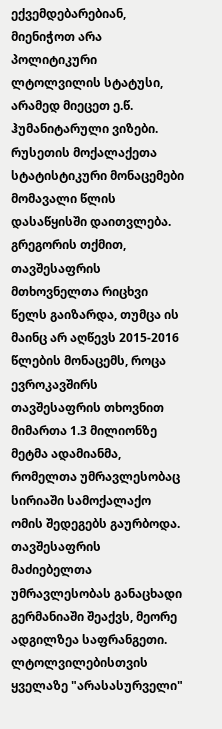ექვემდებარებიან, მიენიჭოთ არა პოლიტიკური ლტოლვილის სტატუსი, არამედ მიეცეთ ე.წ. ჰუმანიტარული ვიზები. რუსეთის მოქალაქეთა სტატისტიკური მონაცემები მომავალი წლის დასაწყისში დაითვლება.
გრეგორის თქმით, თავშესაფრის მთხოვნელთა რიცხვი წელს გაიზარდა, თუმცა ის მაინც არ აღწევს 2015-2016 წლების მონაცემს, როცა ევროკავშირს თავშესაფრის თხოვნით მიმართა 1.3 მილიონზე მეტმა ადამიანმა, რომელთა უმრავლესობაც სირიაში სამოქალაქო ომის შედეგებს გაურბოდა.
თავშესაფრის მაძიებელთა უმრავლესობას განაცხადი გერმანიაში შეაქვს, მეორე ადგილზეა საფრანგეთი. ლტოლვილებისთვის ყველაზე "არასასურველი"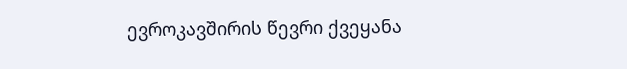ევროკავშირის წევრი ქვეყანა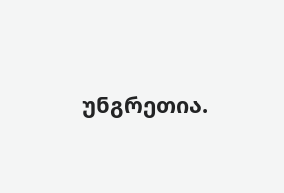უნგრეთია.